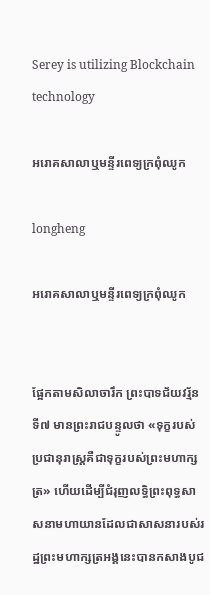Serey is utilizing Blockchain technology

អរោគសាលាឬមន្ទីរពេទ្យក្រពុំឈូក

longheng

អរោគសាលាឬមន្ទីរពេទ្យក្រពុំឈូក


ផ្អែកតាមសិលាចារឹក ព្រះបាទជ័យវរ្ម័នទី៧ មានព្រះរាជបន្ទូលថា «ទុក្ខរបស់ប្រជានុរាស្ដ្រគឺជាទុក្ខរបស់ព្រះមហាក្សត្រ» ហើយដើម្បីជំរុញលទ្ធិព្រះពុទ្ធសាសនាមហាយានដែលជាសាសនារបស់រដ្ឋព្រះមហាក្សត្រអង្គនេះបានកសាងបូជ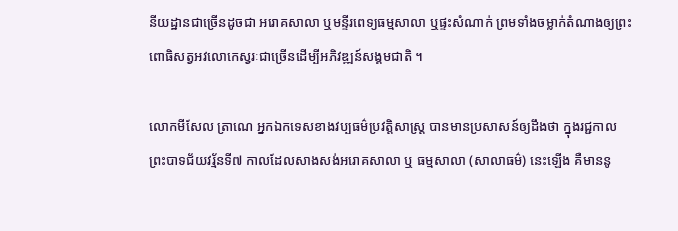នីយដ្ឋានជាច្រើនដូចជា អរោគសាលា ឬមន្ទីរពេទ្យធម្មសាលា ឬផ្ទះសំណាក់ ព្រមទាំងចម្លាក់តំណាងឲ្យព្រះពោធិសត្វអវលោកេស្វរៈជាច្រើនដើម្បីអភិវឌ្ឍន៍សង្គមជាតិ ។

លោកមីសែល ត្រាណេ អ្នកឯកទេសខាងវប្បធម៌ប្រវត្ដិសាស្ដ្រ បានមានប្រសាសន៍ឲ្យដឹងថា ក្នុងរជ្ជកាលព្រះបាទជ័យវរ្ម័នទី៧ កាលដែលសាងសង់អរោគសាលា ឬ ធម្មសាលា (សាលាធម៌) នេះឡើង គឺមាននូ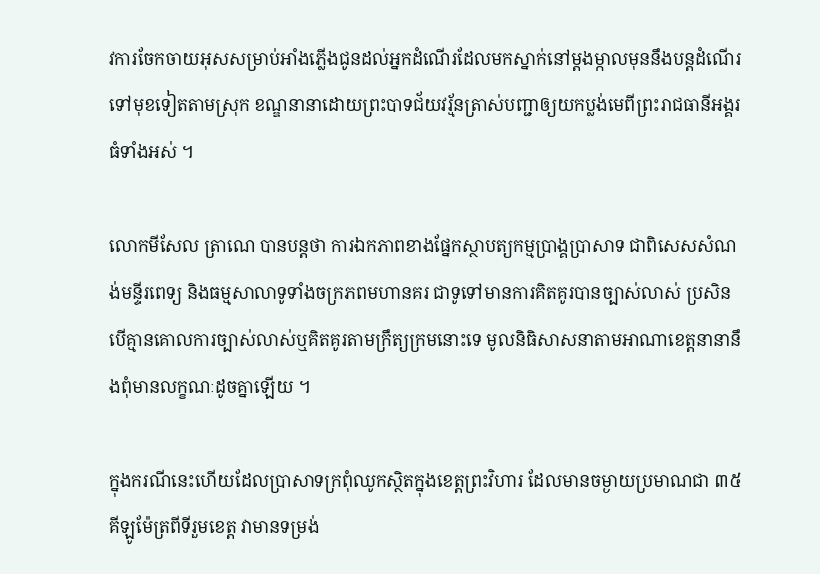វការចែកចាយអុសសម្រាប់អាំងភ្លើងជូនដល់អ្នកដំណើរដែលមកស្នាក់នៅម្ដងម្កាលមុននឹងបន្តដំណើរទៅមុខទៀតតាមស្រុក ខណ្ឌនានាដោយព្រះបាទជ័យវរ្ម័នត្រាស់បញ្ជាឲ្យយកប្លង់មេពីព្រះរាជធានីអង្គរធំទាំងអស់ ។

លោកមីសែល ត្រាណេ បានបន្តថា ការឯកភាពខាងផ្នែកស្ថាបត្យកម្មប្រាង្គប្រាសាទ ជាពិសេសសំណង់មន្ទីរពេទ្យ និងធម្មសាលាទូទាំងចក្រភពមហានគរ ជាទូទៅមានការគិតគូរបានច្បាស់លាស់ ប្រសិនបើគ្មានគោលការច្បាស់លាស់ឬគិតគូរតាមក្រឹត្យក្រមនោះទេ មូលនិធិសាសនាតាមអាណាខេត្ដនានានឹងពុំមានលក្ខណៈដូចគ្នាឡើយ ។

ក្នុងករណីនេះហើយដែលប្រាសាទក្រពុំឈូកស្ថិតក្នុងខេត្ដព្រះវិហារ ដែលមានចម្ងាយប្រមាណជា ៣៥គីឡូម៉ែត្រពីទីរួមខេត្ដ វាមានទម្រង់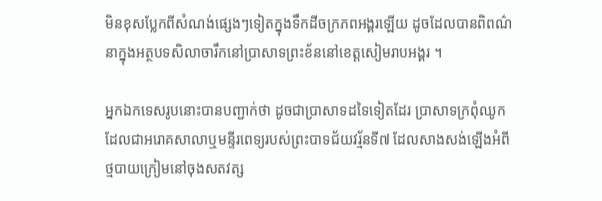មិនខុសប្លែកពីសំណង់ផ្សេងៗទៀតក្នុងទឹកដីចក្រភពអង្គរឡើយ ដូចដែលបានពិពណ៌នាក្នុងអត្ថបទសិលាចារឹកនៅប្រាសាទព្រះខ័ននៅខេត្ដសៀមរាបអង្គរ ។

អ្នកឯកទេសរូបនោះបានបញ្ជាក់ថា ដូចជាប្រាសាទដទៃទៀតដែរ ប្រាសាទក្រពុំឈូកដែលជាអរោគសាលាឬមន្ទីរពេទ្យរបស់ព្រះបាទជ័យវរ្ម័នទី៧ ដែលសាងសង់ឡើងអំពីថ្មបាយក្រៀមនៅចុងសតវត្ស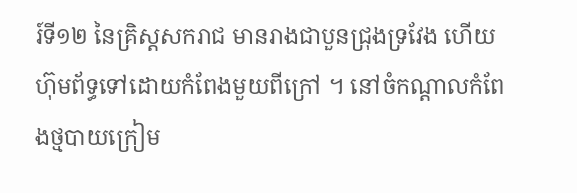រ៍ទី១២ នៃគ្រិស្ដសករាជ មានរាងជាបួនជ្រុងទ្រវែង ហើយហ៊ុមព័ទ្ធទៅដោយកំពែងមួយពីក្រៅ ។ នៅចំកណ្ដាលកំពែងថ្មបាយក្រៀម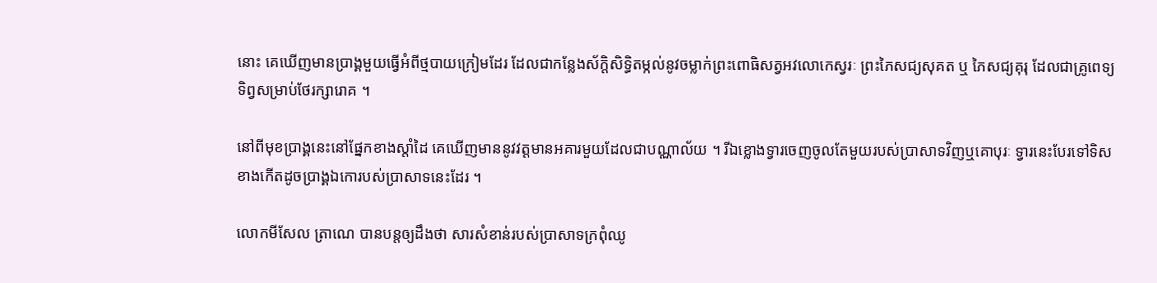នោះ គេឃើញមានប្រាង្គមួយធ្វើអំពីថ្មបាយក្រៀមដែរ ដែលជាកន្លែងស័ក្ដិសិទ្ធិតម្កល់នូវចម្លាក់ព្រះពោធិសត្វអវលោកេស្វរៈ ព្រះភៃសជ្យសុគត ឬ ភៃសជ្យគុរុ ដែលជាគ្រូពេទ្យទិព្វសម្រាប់ថែរក្សារោគ ។

នៅពីមុខប្រាង្គនេះនៅផ្នែកខាងស្ដាំដៃ គេឃើញមាននូវវត្ដមានអគារមួយដែលជាបណ្ណាល័យ ។ រីឯខ្លោងទ្វារចេញចូលតែមួយរបស់ប្រាសាទវិញឬគោបុរៈ ទ្វារនេះបែរទៅទិសខាងកើតដូចប្រាង្គឯកោរបស់ប្រាសាទនេះដែរ ។

លោកមីសែល ត្រាណេ បានបន្តឲ្យដឹងថា សារសំខាន់របស់ប្រាសាទក្រពុំឈូ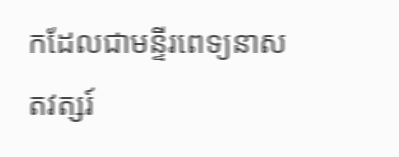កដែលជាមន្ទីរពេទ្យនាសតវត្សរ៍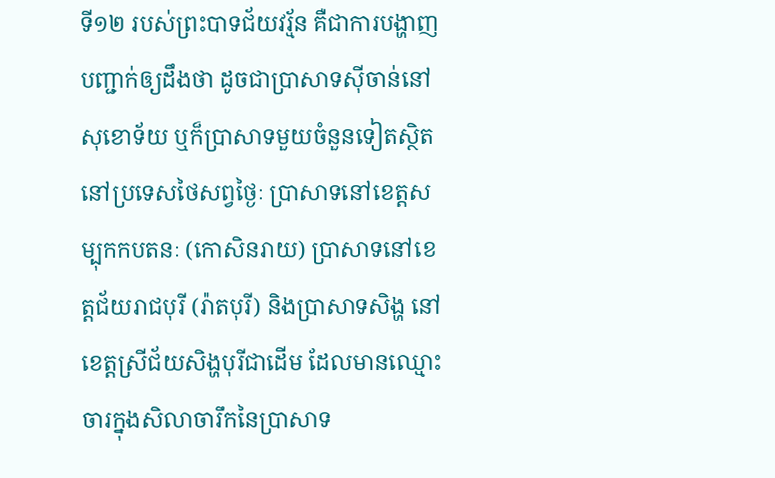ទី១២ របស់ព្រះបាទជ័យវរ្ម័ន គឺជាការបង្ហាញបញ្ជាក់ឲ្យដឹងថា ដូចជាប្រាសាទស៊ីចាន់នៅសុខោទ័យ ឬក៏ប្រាសាទមួយចំនួនទៀតស្ថិតនៅប្រទេសថៃសព្វថ្ងៃៈ ប្រាសាទនៅខេត្ដសម្បុកកបតនៈ (កោសិនរាយ) ប្រាសាទនៅខេត្ដជ័យរាជបុរី (រ៉ាតបុរី) និងប្រាសាទសិង្ហ នៅខេត្ដស្រីជ័យសិង្ហបុរីជាដើម ដែលមានឈ្មោះចារក្នុងសិលាចារឹកនៃប្រាសាទ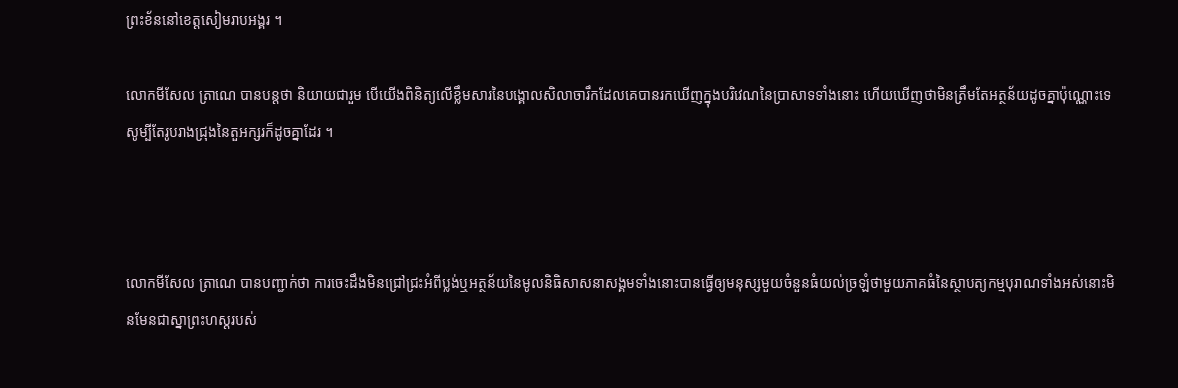ព្រះខ័ននៅខេត្ដសៀមរាបអង្គរ ។

លោកមីសែល ត្រាណេ បានបន្តថា និយាយជារួម បើយើងពិនិត្យលើខ្លឹមសារនៃបង្គោលសិលាចារឹកដែលគេបានរកឃើញក្នុងបរិវេណនៃប្រាសាទទាំងនោះ ហើយឃើញថាមិនត្រឹមតែអត្ថន័យដូចគ្នាប៉ុណ្ណោះទេ សូម្បីតែរូបរាងជ្រុងនៃតួអក្សរក៏ដូចគ្នាដែរ ។



លោកមីសែល ត្រាណេ បានបញ្ជាក់ថា ការចេះដឹងមិនជ្រៅជ្រះអំពីប្លង់ឬអត្ថន័យនៃមូលនិធិសាសនាសង្គមទាំងនោះបានធ្វើឲ្យមនុស្សមួយចំនួនធំយល់ច្រឡំថាមួយភាគធំនៃស្ថាបត្យកម្មបុរាណទាំងអស់នោះមិនមែនជាស្នាព្រះហស្ដរបស់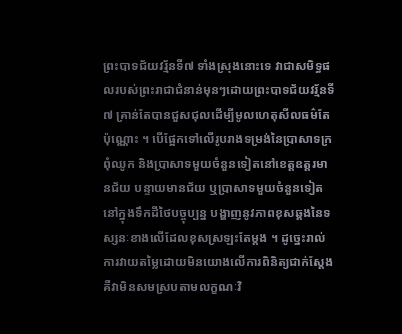ព្រះបាទជ័យវរ្ម័នទី៧ ទាំងស្រុងនោះទេ វាជាសមិទ្ធផលរបស់ព្រះរាជាជំនាន់មុនៗដោយព្រះបាទជ័យវរ្ម័នទី៧ គ្រាន់តែបានជួសជុលដើម្បីមូលហេតុសីលធម៌តែប៉ុណ្ណោះ ។ បើផ្អែកទៅលើរូបរាងទម្រង់នៃប្រាសាទក្រពុំឈូក និងប្រាសាទមួយចំនួនទៀតនៅខេត្ដឧត្ដរមានជ័យ បន្ទាយមានជ័យ ឬប្រាសាទមួយចំនួនទៀតនៅក្នុងទឹកដីថៃបច្ចុប្បន្ន បង្ហាញនូវភាពខុសឆ្គងនៃទស្សនៈខាងលើដែលខុសស្រឡះតែម្ដង ។ ដូច្នេះរាល់ការវាយតម្លៃដោយមិនយោងលើការពិនិត្យជាក់ស្ដែង គឺវាមិនសមស្របតាមលក្ខណៈវិ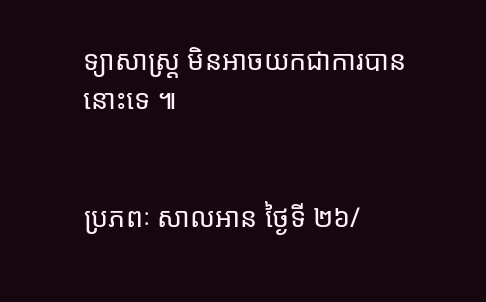ទ្យាសាស្ដ្រ មិនអាចយកជាការបាននោះទេ ៕


ប្រភពៈ សាលអាន ថ្ងៃទី ២៦/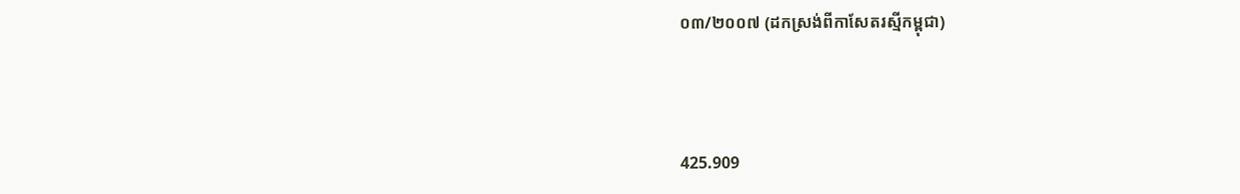០៣/២០០៧ (ដកស្រង់ពីកាសែតរស្មីកម្ពុជា)



425.909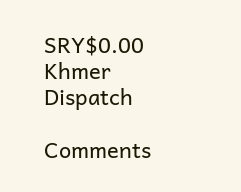SRY$0.00
Khmer Dispatch

Comments